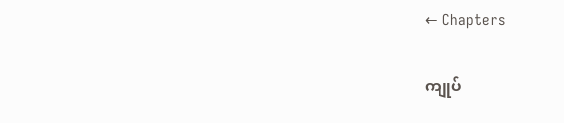← Chapters

ကျုပ်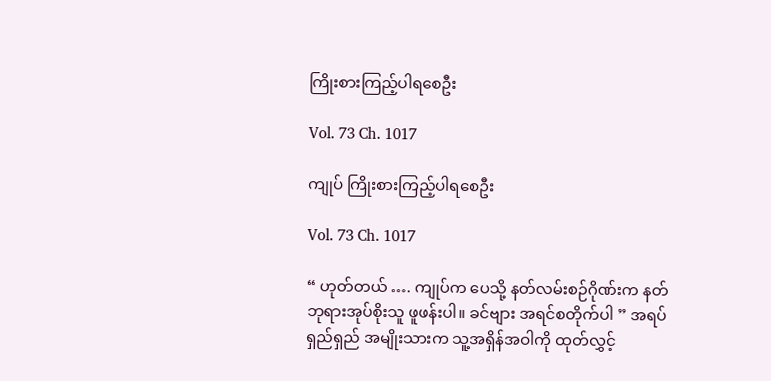ကြိုးစားကြည့်ပါရစေဦး

Vol. 73 Ch. 1017

ကျုပ် ကြိုးစားကြည့်ပါရစေဦး

Vol. 73 Ch. 1017

“ ဟုတ်တယ် …. ကျုပ်က ပေသို့ နတ်လမ်းစဉ်ဂိုဏ်းက နတ်ဘုရားအုပ်စိုးသူ ဖူဖန်းပါ။ ခင်ဗျား အရင်စတိုက်ပါ ” အရပ်ရှည်ရှည် အမျိုးသားက သူ့အရှိန်အဝါကို ထုတ်လွှင့်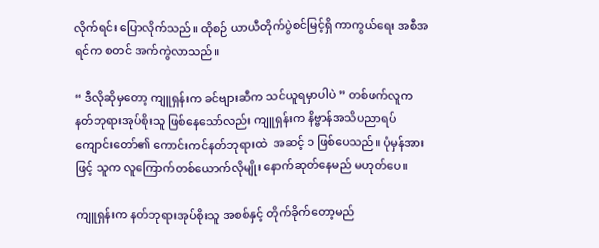လိုက်ရင်း ပြောလိုက်သည်။ ထိုစဉ် ယာယီတိုက်ပွဲစင်မြင့်ရှိ ကာကွယ်ရေး အစီအရင်က စတင် အက်ကွဲလာသည်။

“ ဒီလိုဆိုမှတော့ ကျူရှန်းက ခင်ဗျားဆီက သင်ယူရမှာပါပဲ ” တစ်ဖက်လူက နတ်ဘုရားအုပ်စိုးသူ ဖြစ်နေသော်လည်း ကျူရှန်းက နိဗ္ဗာန်အသိပညာရပ်ကျောင်းတော်၏ ကောင်းကင်နတ်ဘုရားထဲ  အဆင့် ၁ ဖြစ်ပေသည်။ ပုံမှန်အားဖြင့် သူက လူကြောက်တစ်ယောက်လိုမျိုး နောက်ဆုတ်နေမည် မဟုတ်ပေ။

ကျူရှန်းက နတ်ဘုရားအုပ်စိုးသူ အစစ်နှင့် တိုက်ခိုက်တော့မည်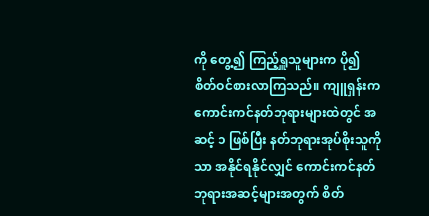ကို တွေ့၍ ကြည့်ရှူသူများက ပို၍ စိတ်ဝင်စားလာကြသည်။ ကျူရှန်းက ကောင်းကင်နတ်ဘုရားများထဲတွင် အဆင့် ၁ ဖြစ်ပြီး နတ်ဘုရားအုပ်စိုးသူကိုသာ အနိုင်ရနိုင်လျှင် ကောင်းကင်နတ်ဘုရားအဆင့်များအတွက် စိတ်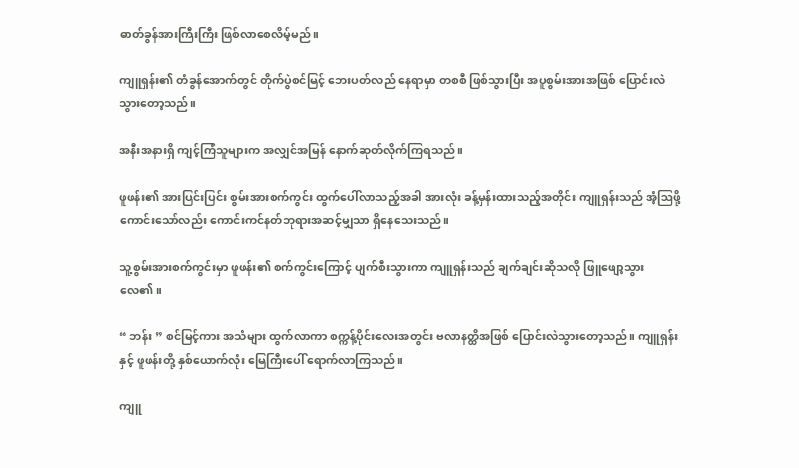ဓာတ်ခွန်အားကြီးကြီး ဖြစ်လာစေလိမ့်မည်။

ကျူရှန်း၏ တံခွန်အောက်တွင် တိုက်ပွဲစင်မြင့် ဘေးပတ်လည် နေရာမှာ တစစီ ဖြစ်သွားပြီး အပူစွမ်းအားအဖြစ် ပြောင်းလဲသွားတော့သည်။

အနီးအနားရှိ ကျင့်ကြံသူများက အလျှင်အမြန် နောက်ဆုတ်လိုက်ကြရသည်။

ဖူဖန်း၏ အားပြင်းပြင်း စွမ်းအားစက်ကွင်း ထွက်ပေါ်လာသည့်အခါ အားလုံး ခန့်မှန်းထားသည့်အတိုင်း ကျူရှန်းသည် အံ့ဩဖို့ ကောင်းသော်လည်း ကောင်းကင်နတ်ဘုရားအဆင့်မျှသာ ရှိနေသေးသည်။

သူ့စွမ်းအားစက်ကွင်းမှာ ဖူဖန်း၏ စက်ကွင်းကြောင့် ပျက်စီးသွားကာ ကျူရှန်းသည် ချက်ချင်းဆိုသလို ဖြူဖျော့သွားလေ၏။

“ ဘန်း ” စင်မြင့်ကား အသံများ ထွက်လာကာ စက္ကန့်ပိုင်းလေးအတွင်း ဗလာနတ္ထိအဖြစ် ပြောင်းလဲသွားတော့သည်။ ကျူရှန်းနှင့် ဖူဖန်းတို့ နှစ်ယောက်လုံး မြေကြီးပေါ် ရောက်လာကြသည်။

ကျူ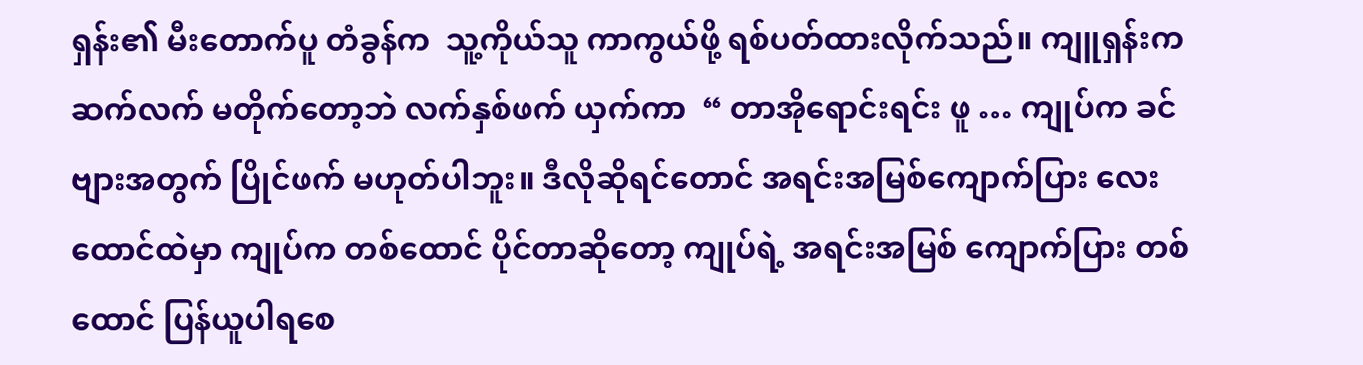ရှန်း၏ မီးတောက်ပူ တံခွန်က  သူ့ကိုယ်သူ ကာကွယ်ဖို့ ရစ်ပတ်ထားလိုက်သည်။ ကျူရှန်းက ဆက်လက် မတိုက်တော့ဘဲ လက်နှစ်ဖက် ယှက်ကာ  “ တာအိုရောင်းရင်း ဖူ … ကျုပ်က ခင်ဗျားအတွက် ပြိုင်ဖက် မဟုတ်ပါဘူး။ ဒီလိုဆိုရင်တောင် အရင်းအမြစ်ကျောက်ပြား လေးထောင်ထဲမှာ ကျုပ်က တစ်ထောင် ပိုင်တာဆိုတော့ ကျုပ်ရဲ့ အရင်းအမြစ် ကျောက်ပြား တစ်ထောင် ပြန်ယူပါရစေ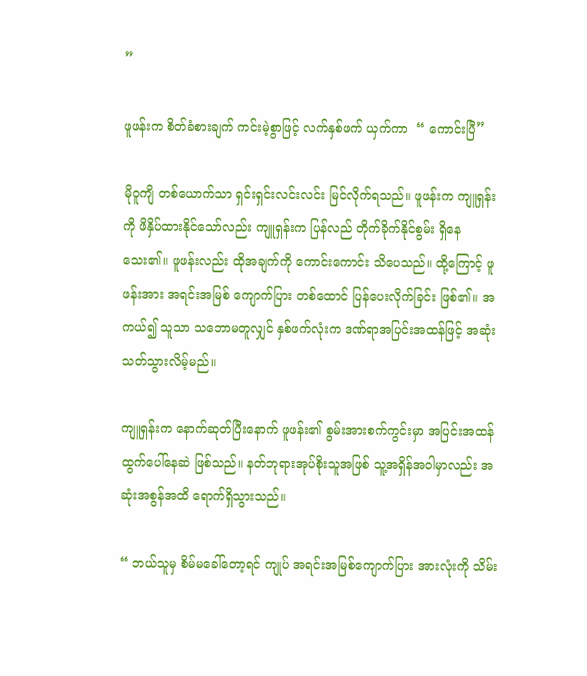”

ဖူဖန်းက စိတ်ခံစားချက် ကင်းမဲ့စွာဖြင့် လက်နှစ်ဖက် ယှက်ကာ  “ ကောင်းပြီ”

မိုဝူကျိ တစ်ယောက်သာ ရှင်းရှင်းလင်းလင်း မြင်လိုက်ရသည်။ ဖူဖန်းက ကျူရှန်းကို ဖိနှိပ်ထားနိုင်သော်လည်း ကျူရှန်းက ပြန်လည် တိုက်ခိုက်နိုင်စွမ်း ရှိနေသေး၏။ ဖူဖန်းလည်း ထိုအချက်ကို ကောင်းကောင်း သိပေသည်။ ထို့ကြောင့် ဖူဖန်းအား အရင်းအမြစ် ကျောက်ပြား တစ်ထောင် ပြန်ပေးလိုက်ခြင်း ဖြစ်၏။ အကယ်၍ သူသာ သဘောမတူလျှင် နှစ်ဖက်လုံးက ဒဏ်ရာအပြင်းအထန်ဖြင့် အဆုံးသတ်သွားလိမ့်မည်။

ကျူရှန်းက နောက်ဆုတ်ပြီးနောက် ဖူဖန်း၏ စွမ်းအားစက်ကွင်းမှာ အပြင်းအထန် ထွက်ပေါ်နေဆဲ ဖြစ်သည်။ နတ်ဘုရားအုပ်စိုးသူအဖြစ် သူ့အရှိန်အဝါမှာလည်း အဆုံးအစွန်အထိ ရောက်ရှိသွားသည်။

“ ဘယ်သူမှ စိမ်မခေါ်တော့ရင် ကျုပ် အရင်းအမြစ်ကျောက်ပြား အားလုံးကို သိမ်း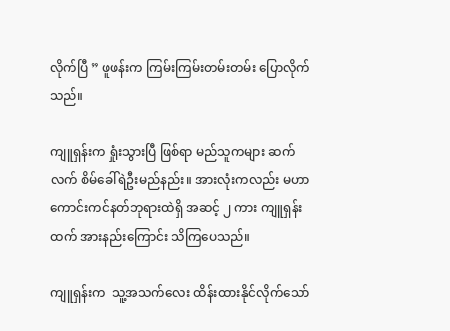လိုက်ပြီ ” ဖူဖန်းက ကြမ်းကြမ်းတမ်းတမ်း ပြောလိုက်သည်။

ကျူရှန်းက ရှုံးသွားပြီ ဖြစ်ရာ မည်သူကများ ဆက်လက် စိမ်ခေါ်ရဲဦးမည်နည်း။ အားလုံးကလည်း မဟာကောင်းကင်နတ်ဘုရားထဲရှိ အဆင့် ၂ ကား ကျူရှန်းထက် အားနည်းကြောင်း သိကြပေသည်။

ကျူရှန်းက  သူ့အသက်လေး ထိန်းထားနိုင်လိုက်သော်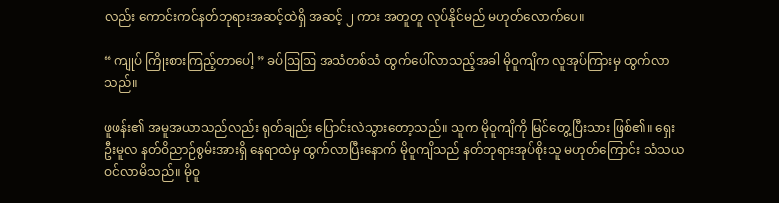လည်း ကောင်းကင်နတ်ဘုရားအဆင့်ထဲရှိ အဆင့် ၂ ကား အတူတူ လုပ်နိုင်မည် မဟုတ်လောက်ပေ။

“ ကျုပ် ကြိုးစားကြည့်တာပေါ့ ” ခပ်ဩဩ အသံတစ်သံ ထွက်ပေါ်လာသည့်အခါ မိုဝူကျိက လူအုပ်ကြားမှ ထွက်လာသည်။

ဖူဖန်း၏ အမူအယာသည်လည်း ရုတ်ချည်း ပြောင်းလဲသွားတော့သည်။ သူက မိုဝူကျိကို မြင်တွေ့ပြီးသား ဖြစ်၏။ ရှေးဦးမူလ နတ်ဝိညာဉ်စွမ်းအားရှိ နေရာထဲမှ ထွက်လာပြီးနောက် မိုဝူကျိသည် နတ်ဘုရားအုပ်စိုးသူ မဟုတ်ကြောင်း သံသယ ဝင်လာမိသည်။ မိုဝူ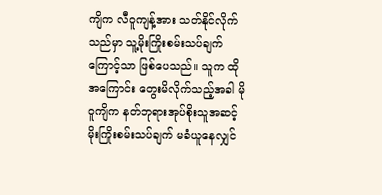ကျိက လီဝူကျန့်အား သတ်နိုင်လိုက်သည်မှာ သူ့မိုးကြိုးစမ်းသပ်ချက်ကြောင့်သာ ဖြစ်ပေသည်။ သူက ထိုအကြောင်း တွေးမိလိုက်သည့်အခါ မိုဝူကျိက နတ်ဘုရားအုပ်စိုးသူအဆင့် မိုးကြိုးစမ်းသပ်ချက် မခံယူနေလျှင်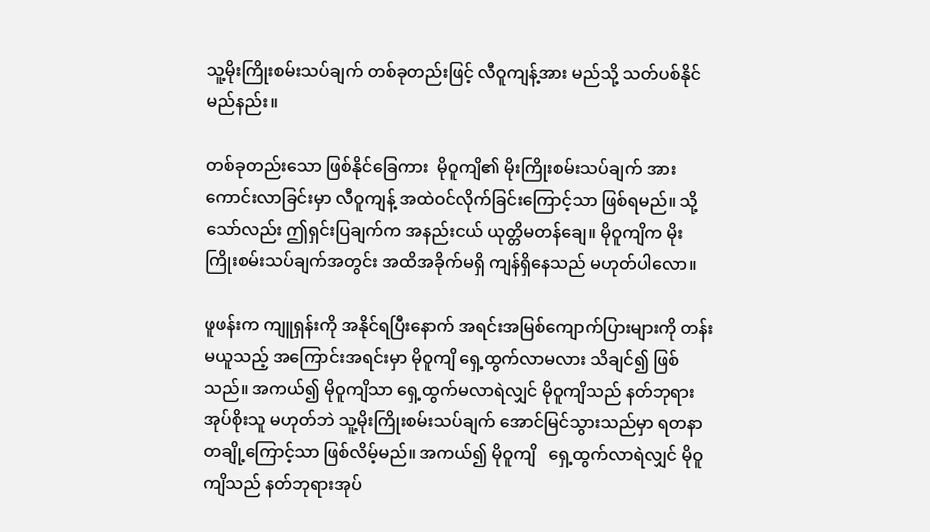သူ့မိုးကြိုးစမ်းသပ်ချက် တစ်ခုတည်းဖြင့် လီဝူကျန့်အား မည်သို့ သတ်ပစ်နိုင်မည်နည်း။

တစ်ခုတည်းသော ဖြစ်နိုင်ခြေကား  မိုဝူကျိ၏ မိုးကြိုးစမ်းသပ်ချက် အားကောင်းလာခြင်းမှာ လီဝူကျန့် အထဲဝင်လိုက်ခြင်းကြောင့်သာ ဖြစ်ရမည်။ သို့သော်လည်း ဤရှင်းပြချက်က အနည်းငယ် ယုတ္တိမတန်ချေ။ မိုဝူကျိက မိုးကြိုးစမ်းသပ်ချက်အတွင်း အထိအခိုက်မရှိ ကျန်ရှိနေသည် မဟုတ်ပါလော။

ဖူဖန်းက ကျူရှန်းကို အနိုင်ရပြီးနောက် အရင်းအမြစ်ကျောက်ပြားများကို တန်းမယူသည့် အကြောင်းအရင်းမှာ မိုဝူကျိ ရှေ့ထွက်လာမလား သိချင်၍ ဖြစ်သည်။ အကယ်၍ မိုဝူကျိသာ ရှေ့ထွက်မလာရဲလျှင် မိုဝူကျိသည် နတ်ဘုရားအုပ်စိုးသူ မဟုတ်ဘဲ သူ့မိုးကြိုးစမ်းသပ်ချက် အောင်မြင်သွားသည်မှာ ရတနာတချို့ကြောင့်သာ ဖြစ်လိမ့်မည်။ အကယ်၍ မိုဝူကျိ   ရှေ့ထွက်လာရဲလျှင် မိုဝူကျိသည် နတ်ဘုရားအုပ်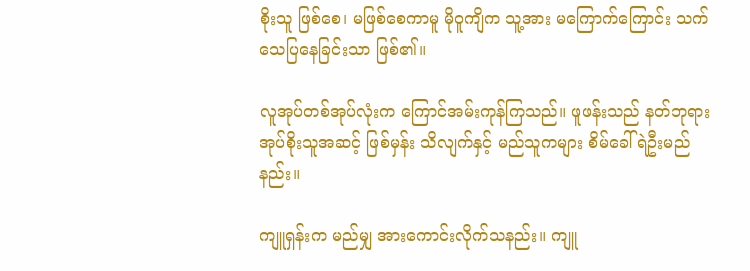စိုးသူ ဖြစ်စေ၊ မဖြစ်စေကာမူ မိုဝူကျိက သူ့အား မကြောက်ကြောင်း သက်သေပြနေခြင်းသာ ဖြစ်၏။

လူအုပ်တစ်အုပ်လုံးက ကြောင်အမ်းကုန်ကြသည်။ ဖူဖန်းသည် နတ်ဘုရားအုပ်စိုးသူအဆင့် ဖြစ်မှန်း သိလျက်နှင့် မည်သူကများ စိမ်ခေါ်ရဲဦးမည်နည်း။

ကျူရှန်းက မည်မျှ အားကောင်းလိုက်သနည်း။ ကျူ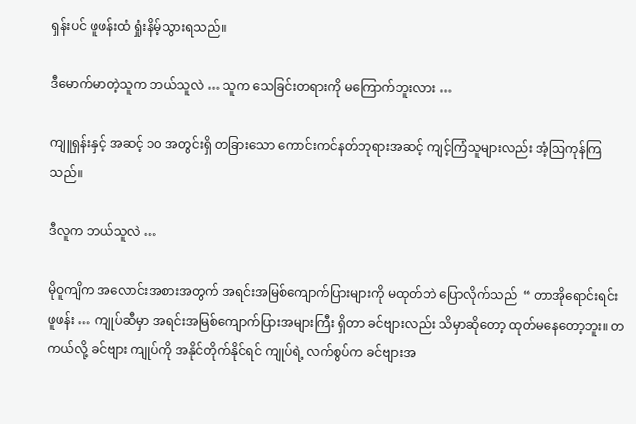ရှန်းပင် ဖူဖန်းထံ ရှုံးနိမ့်သွားရသည်။

ဒီမောက်မာတဲ့သူက ဘယ်သူလဲ … သူက သေခြင်းတရားကို မကြောက်ဘူးလား …

ကျူရှန်းနှင့် အဆင့် ၁၀ အတွင်းရှိ တခြားသော ကောင်းကင်နတ်ဘုရားအဆင့် ကျင့်ကြံသူများလည်း အံ့ဩကုန်ကြသည်။

ဒီလူက ဘယ်သူလဲ …

မိုဝူကျိက အလောင်းအစားအတွက် အရင်းအမြစ်ကျောက်ပြားများကို မထုတ်ဘဲ ပြောလိုက်သည်  “ တာအိုရောင်းရင်း ဖူဖန်း … ကျုပ်ဆီမှာ အရင်းအမြစ်ကျောက်ပြားအများကြီး ရှိတာ ခင်ဗျားလည်း သိမှာဆိုတော့ ထုတ်မနေတော့ဘူး။ တကယ်လို့ ခင်ဗျား ကျုပ်ကို အနိုင်တိုက်နိုင်ရင် ကျုပ်ရဲ့ လက်စွပ်က ခင်ဗျားအ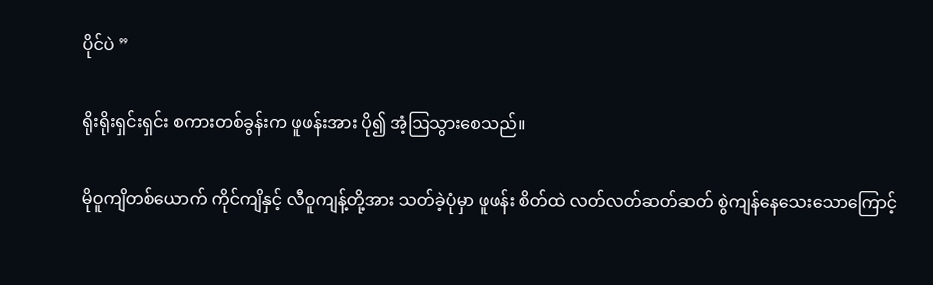ပိုင်ပဲ ”

ရိုးရိုးရှင်းရှင်း စကားတစ်ခွန်းက ဖူဖန်းအား ပို၍ အံ့ဩသွားစေသည်။

မိုဝူကျိတစ်ယောက် ကိုင်ကျိနှင့် လီဝူကျန့်တို့အား သတ်ခဲ့ပုံမှာ ဖူဖန်း စိတ်ထဲ လတ်လတ်ဆတ်ဆတ် စွဲကျန်နေသေးသောကြောင့်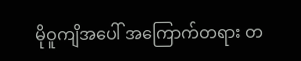မိုဝူကျိအပေါ် အကြောက်တရား တ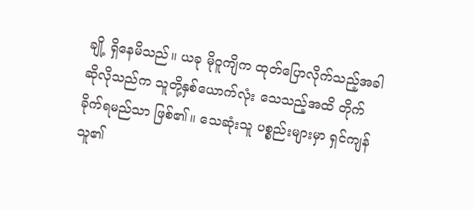ချို့ ရှိနေမိသည်။ ယခု မိုဝူကျိက ထုတ်ပြောလိုက်သည့်အခါ ဆိုလိုသည်က သူတို့နှစ်ယောက်လုံး သေသည့်အထိ တိုက်ခိုက်ရမည်သာ ဖြစ်၏။ သေဆုံးသူ ပစ္စည်းများမှာ ရှင်ကျန်သူ၏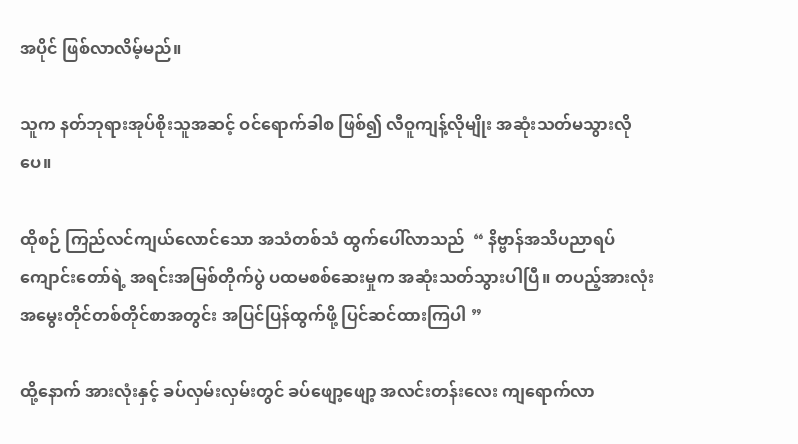အပိုင် ဖြစ်လာလိမ့်မည်။

သူက နတ်ဘုရားအုပ်စိုးသူအဆင့် ဝင်ရောက်ခါစ ဖြစ်၍ လီဝူကျန့်လိုမျိုး အဆုံးသတ်မသွားလိုပေ။

ထိုစဉ် ကြည်လင်ကျယ်လောင်သော အသံတစ်သံ ထွက်ပေါ်လာသည်  “ နိဗ္ဗာန်အသိပညာရပ် ကျောင်းတော်ရဲ့ အရင်းအမြစ်တိုက်ပွဲ ပထမစစ်ဆေးမှုက အဆုံးသတ်သွားပါပြီ။ တပည့်အားလုံး  အမွေးတိုင်တစ်တိုင်စာအတွင်း အပြင်ပြန်ထွက်ဖို့ ပြင်ဆင်ထားကြပါ ”

ထို့နောက် အားလုံးနှင့် ခပ်လှမ်းလှမ်းတွင် ခပ်ဖျော့ဖျော့ အလင်းတန်းလေး ကျရောက်လာ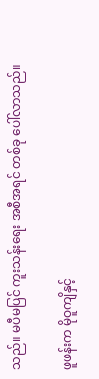သည်။ မပီမပြင် ကူးသန်းရေး အစီအရင် တစ်ခု ပေါ်လာသည်။

ဖူဖန်းက မိုဝူကျိနှင့်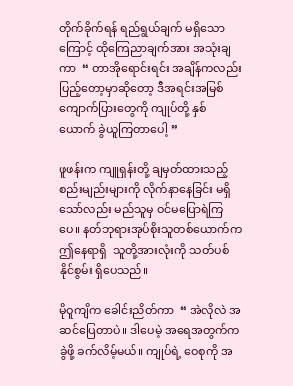တိုက်ခိုက်ရန် ရည်ရွယ်ချက် မရှိသောကြောင့် ထိုကြေညာချက်အား အသုံးချကာ  “ တာအိုရောင်းရင်း အချိန်ကလည်း ပြည့်တော့မှာဆိုတော့ ဒီအရင်းအမြစ်ကျောက်ပြားတွေကို ကျုပ်တို့ နှစ်ယောက် ခွဲယူကြတာပေါ့ ”

ဖူဖန်းက ကျူရှန်းတို့ ချမှတ်ထားသည့် စည်းမျည်းများကို လိုက်နာနေခြင်း မရှိသော်လည်း မည်သူမှ ဝင်မပြောရဲကြပေ။ နတ်ဘုရားအုပ်စိုးသူတစ်ယောက်က ဤနေရာရှိ  သူတို့အားလုံးကို သတ်ပစ်နိုင်စွမ်း ရှိပေသည်။

မိုဝူကျိက ခေါင်းညိတ်ကာ  “ အဲလိုလဲ အဆင်ပြေတာပဲ။ ဒါပေမဲ့ အရေအတွက်က ခွဲဖို့ ခက်လိမ့်မယ်။ ကျုပ်ရဲ့ ဝေစုကို အ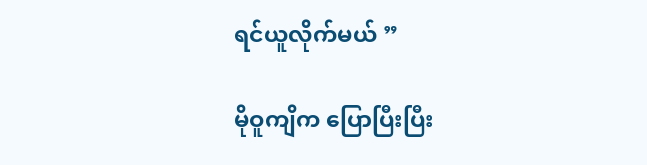ရင်ယူလိုက်မယ် ”

မိုဝူကျိက ပြောပြီးပြီး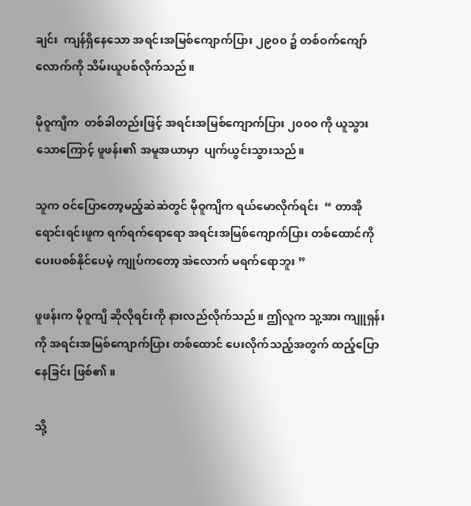ချင်း  ကျန်ရှိနေသော အရင်းအမြစ်ကျောက်ပြား ၂၉၀၀ ၌ တစ်ဝက်ကျော်လောက်ကို သိမ်းယူပစ်လိုက်သည်။

မိုဝူကျိက  တစ်ခါတည်းဖြင့် အရင်းအမြစ်ကျောက်ပြား ၂၀၀၀ ကို ယူသွားသောကြောင့် ဖူဖန်း၏ အမူအယာမှာ  ပျက်ယွင်းသွားသည်။

သူက ဝင်ပြောတော့မည့်ဆဲဆဲတွင် မိုဝူကျိက ရယ်မောလိုက်ရင်း  “ တာအိုရောင်းရင်းဖူက ရက်ရက်ရောရော အရင်းအမြစ်ကျောက်ပြား တစ်ထောင်ကို ပေးပစစ်နိုင်ပေမဲ့ ကျုပ်ကတော့ အဲလောက် မရက်ရောဘူး ”

ဖူဖန်းက မိုဝူကျိ ဆိုလိုရင်းကို နားလည်လိုက်သည်။ ဤလူက သူ့အား ကျူရှန်းကို အရင်းအမြစ်ကျောက်ပြား တစ်ထောင် ပေးလိုက်သည့်အတွက် ထည့်ပြောနေခြင်း ဖြစ်၏။

သို့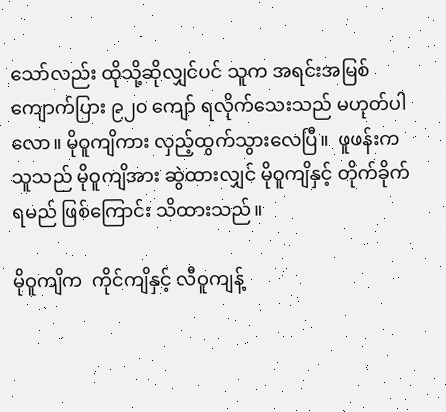သော်လည်း ထိုသို့ဆိုလျှင်ပင် သူက အရင်းအမြစ်ကျောက်ပြား ၉၂၀ ကျော် ရလိုက်သေးသည် မဟုတ်ပါလော။ မိုဝူကျိကား လှည့်ထွက်သွားလေပြီ။  ဖူဖန်းက သူသည် မိုဝူကျိအား ဆွဲထားလျှင် မိုဝူကျိနှင့် တိုက်ခိုက်ရမည် ဖြစ်ကြောင်း သိထားသည်။

မိုဝူကျိက  ကိုင်ကျိနှင့် လီဝူကျန့်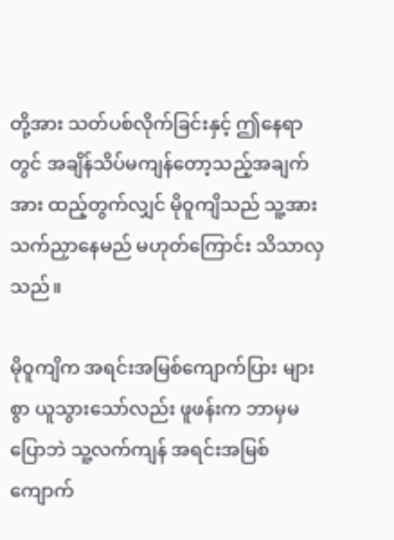တို့အား သတ်ပစ်လိုက်ခြင်းနှင့် ဤနေရာတွင် အချိန်သိပ်မကျန်တော့သည့်အချက်အား ထည့်တွက်လျှင် မိုဝူကျိသည် သူ့အား သက်ညှာနေမည် မဟုတ်ကြောင်း သိသာလှသည်။

မိုဝူကျိက အရင်းအမြစ်ကျောက်ပြား များစွာ ယူသွားသော်လည်း ဖူဖန်းက ဘာမှမပြောဘဲ သူ့လက်ကျန် အရင်းအမြစ်ကျောက်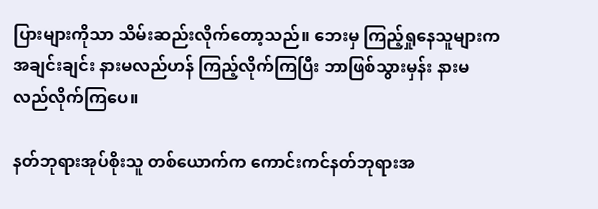ပြားများကိုသာ သိမ်းဆည်းလိုက်တော့သည်။ ဘေးမှ ကြည့်ရှုနေသူများက အချင်းချင်း နားမလည်ဟန် ကြည့်လိုက်ကြပြီး ဘာဖြစ်သွားမှန်း နားမလည်လိုက်ကြပေ။

နတ်ဘုရားအုပ်စိုးသူ တစ်ယောက်က ကောင်းကင်နတ်ဘုရားအ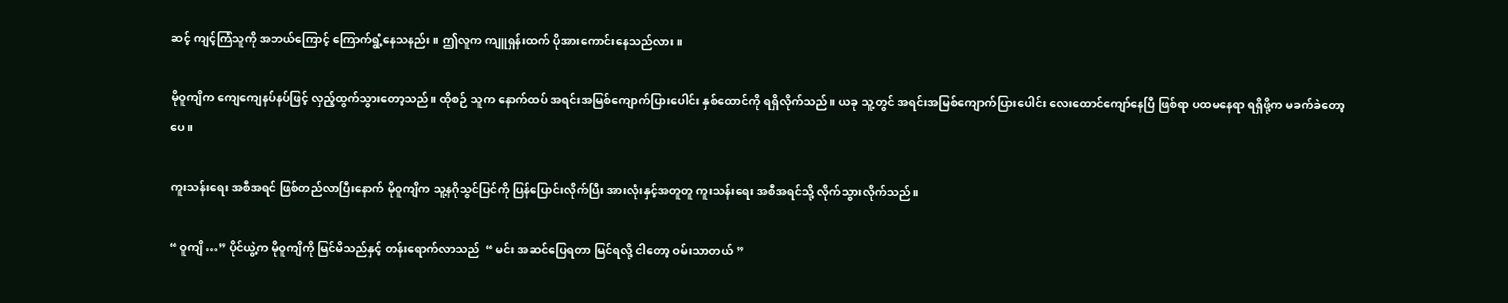ဆင့် ကျင့်ကြံသူကို အဘယ်ကြောင့် ကြောက်ရွံ့နေသနည်း။ ဤလူက ကျူရှန်းထက် ပိုအားကောင်းနေသည်လား။

မိုဝူကျိက ကျေကျေနပ်နပ်ဖြင့် လှည့်ထွက်သွားတော့သည်။ ထိုစဉ် သူက နောက်ထပ် အရင်းအမြစ်ကျောက်ပြားပေါင်း နှစ်ထောင်ကို ရရှိလိုက်သည်။ ယခု သူ့တွင် အရင်းအမြစ်ကျောက်ပြား‌ပေါင်း လေးထောင်ကျော်နေပြီ ဖြစ်ရာ ပထမနေရာ ရရှိဖို့က မခက်ခဲတော့ပေ။

ကူးသန်းရေး အစီအရင် ဖြစ်တည်လာပြီးနောက် မိုဝူကျိက သူ့နဂိုသွင်ပြင်ကို ပြန်ပြောင်းလိုက်ပြီး အားလုံးနှင့်အတူတူ ကူးသန်းရေး အစီအရင်သို့ လိုက်သွားလိုက်သည်။

“ ဝူကျိ …” ပိုင်ယွဲ့က မိုဝူကျိကို မြင်မိသည်နှင့် တန်းရောက်လာသည်  “ မင်း အဆင်ပြေရတာ မြင်ရလို့ ငါတော့ ဝမ်းသာတယ် ”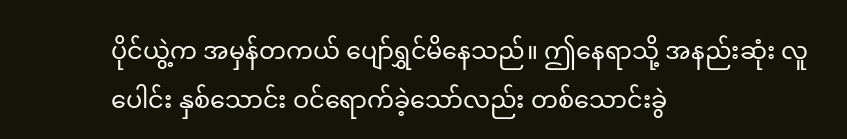ပိုင်ယွဲ့က အမှန်တကယ် ပျော်ရွှင်မိနေသည်။ ဤနေရာသို့ အနည်းဆုံး လူပေါင်း နှစ်သောင်း ဝင်ရောက်ခဲ့သော်လည်း တစ်သောင်းခွဲ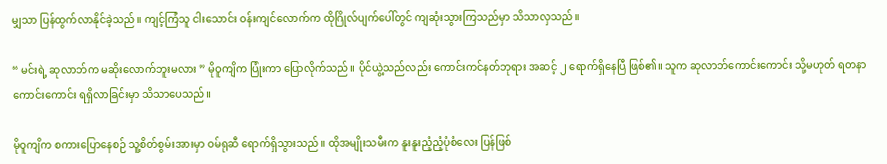မျှသာ ပြန်ထွက်လာနိုင်ခဲ့သည်။ ကျင့်ကြံသူ ငါးသောင်း ဝန်းကျင်လောက်က ထိုဂြိုလ်ပျက်ပေါ်တွင် ကျဆုံးသွားကြသည်မှာ သိသာလှသည်။

“ မင်းရဲ့ ဆုလာဘ်က မဆိုးလောက်ဘူးမလား ” မိုဝူကျိက ပြုံးကာ ပြောလိုက်သည်။ ပိုင်ယွဲ့သည်လည်း ကောင်းကင်နတ်ဘုရား အဆင့် ၂ ရောက်ရှိနေပြီ ဖြစ်၏။ သူက ဆုလာဘ်ကောင်းကောင်း သို့မဟုတ် ရတနာကောင်းကောင်း ရရှိလာခြင်းမှာ သိသာပေသည်။

မိုဝူကျိက စကားပြောနေစဉ် သူ့စိတ်စွမ်းအားမှာ ဝမ်ရုဆီ ရောက်ရှိသွားသည်။ ထိုအမျိုးသမီးက နူးနူးညံ့ညံ့ပုံစံလေး ပြန်ဖြစ်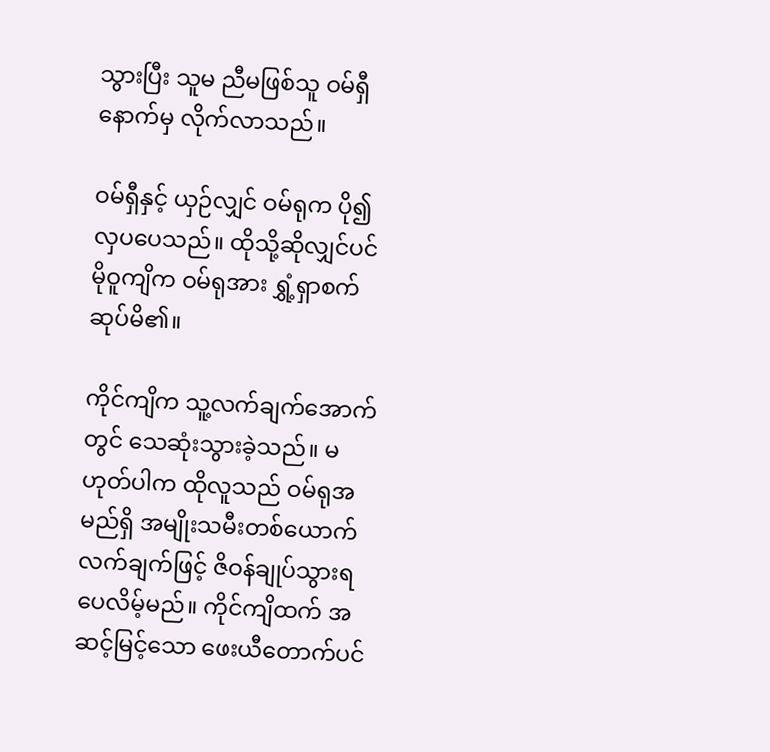သွားပြီး သူမ ညီမဖြစ်သူ ဝမ်ရှီနောက်မှ လိုက်လာသည်။

ဝမ်ရှီနှင့် ယှဉ်လျှင် ဝမ်ရုက ပို၍ လှပပေသည်။ ထိုသို့ဆိုလျှင်ပင် မိုဝူကျိက ဝမ်ရုအား ရွှံ့ရှာစက်ဆုပ်မိ၏။

ကိုင်ကျိက သူ့လက်ချက်အောက်တွင် သေဆုံးသွားခဲ့သည်။ မဟုတ်ပါက ထိုလူသည် ဝမ်ရုအမည်ရှိ အမျိုးသမီးတစ်ယောက် လက်ချက်ဖြင့် ဇိဝန်ချုပ်သွားရပေလိမ့်မည်။ ကိုင်ကျိထက် အဆင့်မြင့်သော ဖေးယီတောက်ပင်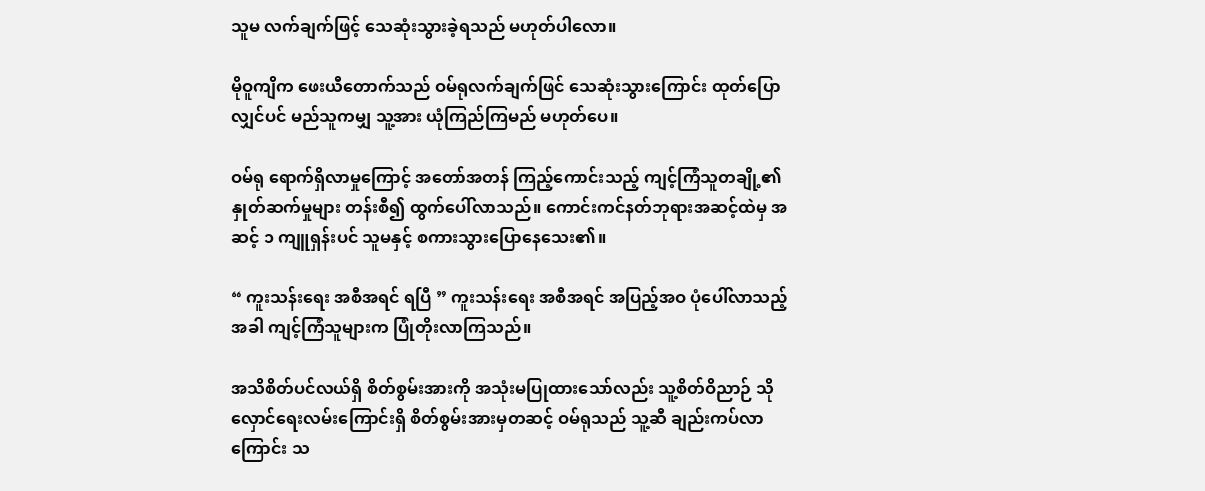သူမ လက်ချက်ဖြင့် သေဆုံးသွားခဲ့ရသည် မဟုတ်ပါလော။

မိုဝူကျိက ဖေးယီတောက်သည် ဝမ်ရုလက်ချက်ဖြင် သေဆုံးသွားကြောင်း ထုတ်ပြောလျှင်ပင် မည်သူကမျှ သူ့အား ယုံကြည်ကြမည် မဟုတ်ပေ။

ဝမ်ရု ရောက်ရှိလာမှုကြောင့် အတော်အတန် ကြည့်ကောင်းသည့် ကျင့်ကြံသူတချို့၏ နှုတ်ဆက်မှုများ တန်းစီ၍ ထွက်ပေါ်လာသည်။ ကောင်းကင်နတ်ဘုရားအဆင့်ထဲမှ အဆင့် ၁ ကျူရှန်းပင် သူမနှင့် စကားသွားပြောနေသေး၏။

“ ကူးသန်းရေး အစီအရင် ရပြီ ” ကူးသန်းရေး အစီအရင် အပြည့်အဝ ပုံပေါ်လာသည့်အခါ ကျင့်ကြံသူများက ပြုံတိုးလာကြသည်။

အသိစိတ်ပင်လယ်ရှိ စိတ်စွမ်းအားကို အသုံးမပြုထားသော်လည်း သူ့စိတ်ဝိညာဉ် သိုလှောင်ရေးလမ်းကြောင်းရှိ စိတ်စွမ်းအားမှတဆင့် ဝမ်ရုသည် သူ့ဆီ ချည်းကပ်လာကြောင်း သ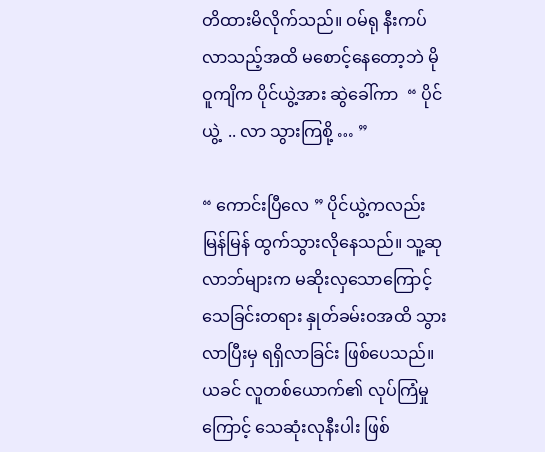တိထားမိလိုက်သည်။ ဝမ်ရု နီးကပ်လာသည့်အထိ မစောင့်နေတော့ဘဲ မိုဝူကျိက ပိုင်ယွဲ့အား ဆွဲခေါ်ကာ  “ ပိုင်ယွဲ့  .. လာ သွားကြစို့ … ”

“ ကောင်းပြီလေ ” ပိုင်ယွဲ့ကလည်း မြန်မြန် ထွက်သွားလိုနေသည်။ သူ့ဆုလာဘ်များက မဆိုးလှသောကြောင့် သေခြင်းတရား နှုတ်ခမ်းဝအထိ သွားလာပြီးမှ ရရှိလာခြင်း ဖြစ်ပေသည်။ ယခင် လူတစ်ယောက်၏ လုပ်ကြံမှုကြောင့် သေဆုံးလုနီးပါး ဖြစ်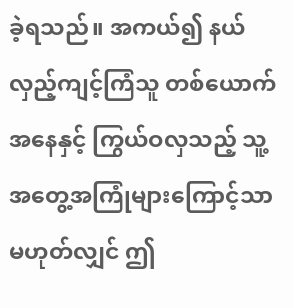ခဲ့ရသည်။ အကယ်၍ နယ်လှည့်ကျင့်ကြံသူ တစ်ယောက်အနေနှင့် ကြွယ်ဝလှသည့် သူ့အတွေ့အကြုံများကြောင့်သာ မဟုတ်လျှင် ဤ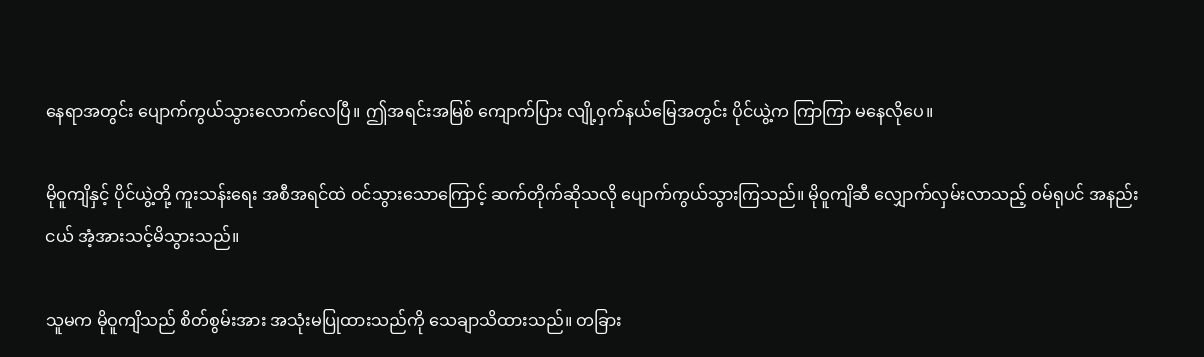နေရာအတွင်း ပျောက်ကွယ်သွားလောက်လေပြီ။ ဤအရင်းအမြစ် ကျောက်ပြား လျို့ဝှက်နယ်မြေအတွင်း ပိုင်ယွဲ့က ကြာကြာ မနေလိုပေ။

မိုဝူကျိနှင့် ပိုင်ယွဲ့တို့ ကူးသန်းရေး အစီအရင်ထဲ ဝင်သွားသောကြောင့် ဆက်တိုက်ဆိုသလို ပျောက်ကွယ်သွားကြသည်။ မိုဝူကျိဆီ လျှောက်လှမ်းလာသည့် ဝမ်ရုပင် အနည်းငယ် အံ့အားသင့်မိသွားသည်။

သူမက မိုဝူကျိသည် စိတ်စွမ်းအား အသုံးမပြုထားသည်ကို သေချာသိထားသည်။ တခြား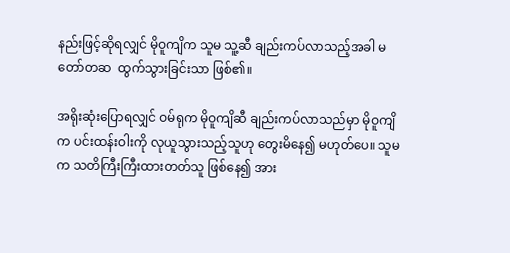နည်းဖြင့်ဆိုရလျှင် မိုဝူကျိက သူမ သူ့ဆီ ချည်းကပ်လာသည့်အခါ မတော်တဆ  ထွက်သွားခြင်းသာ ဖြစ်၏။

အရိုးဆုံးပြောရလျှင် ဝမ်ရုက မိုဝူကျိဆီ ချည်းကပ်လာသည်မှာ မိုဝူကျိက ပင်းထန်းဝါးကို လုယူသွားသည့်သူဟု တွေးမိနေ၍ မဟုတ်ပေ။ သူမက သတိကြီးကြီးထားတတ်သူ ဖြစ်နေ၍ အား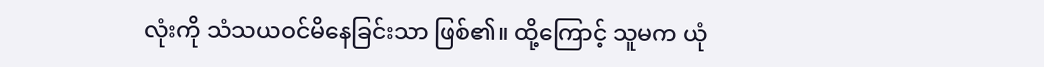လုံးကို သံသယဝင်မိနေခြင်းသာ ဖြစ်၏။ ထို့ကြောင့် သူမက ယုံ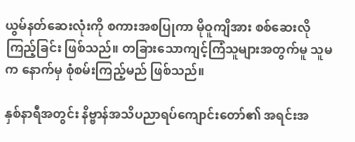ယွမ်နတ်ဆေးလုံးကို စကားအစပြုကာ မိုဝူကျိအား စစ်ဆေးလိုကြည့်ခြင်း ဖြစ်သည်။ တခြားသောကျင့်ကြံသူများအတွက်မူ သူမက နောက်မှ စုံစမ်းကြည့်မည် ဖြစ်သည်။

နှစ်နာရီအတွင်း နိဗ္ဗာန်အသိပညာရပ်ကျောင်းတော်၏ အရင်းအ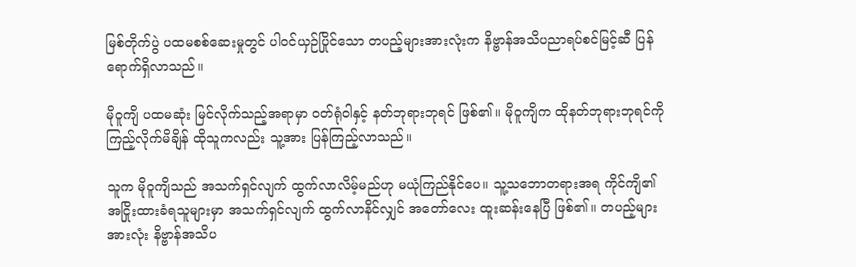မြစ်တိုက်ပွဲ ပထမစစ်ဆေးမှုတွင် ပါဝင်ယှဉ်ပြိုင်သော တပည့်များအားလုံးက နိဗ္ဗာန်အသိပညာရပ်စင်မြင့်ဆီ ပြန်ရောက်ရှိလာသည်။

မိုဝူကျိ ပထမဆုံး မြင်လိုက်သည့်အရာမှာ ဝတ်ရုံဝါနှင့် နတ်ဘုရားဘုရင် ဖြစ်၏။ မိုဝူကျိက ထိုနတ်ဘုရားဘုရင်ကို ကြည့်လိုက်မိချိန် ထိုသူကလည်း သူ့အား ပြန်ကြည့်လာသည်။

သူက မိုဝူကျိသည် အသက်ရှင်လျက် ထွက်လာလိမ့်မည်ဟု မယုံကြည်နိုင်ပေ။ သူ့သဘောတရားအရ ကိုင်ကျိ၏ အငြိုးထားခံရသူများမှာ အသက်ရှင်လျက် ထွက်လာနိင်လျှင် အတော်လေး ထူးဆန်းနေပြီ ဖြစ်၏။ တပည့်များအားလုံး နိဗ္ဗာန်အသိပ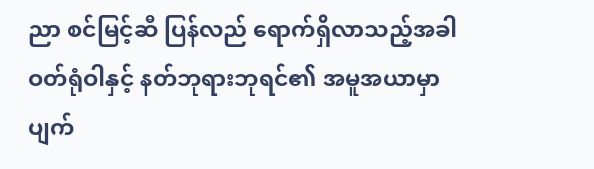ညာ စင်မြင့်ဆီ ပြန်လည် ရောက်ရှိလာသည့်အခါ ဝတ်ရုံဝါနှင့် နတ်ဘုရားဘုရင်၏ အမူအယာမှာ ပျက်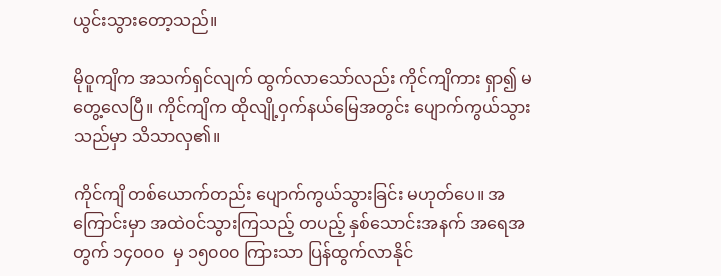ယွင်းသွားတော့သည်။

မိုဝူကျိက အသက်ရှင်လျက် ထွက်လာသော်လည်း ကိုင်ကျိကား ရှာ၍ မတွေ့လေပြီ။ ကိုင်ကျိက ထိုလျို့ဝှက်နယ်မြေအတွင်း ပျောက်ကွယ်သွားသည်မှာ သိသာလှ၏။

ကိုင်ကျိ တစ်ယောက်တည်း ပျောက်ကွယ်သွားခြင်း မဟုတ်ပေ။ အကြောင်းမှာ အထဲဝင်သွားကြသည့် တပည့် နှစ်သောင်းအနက် အရေအတွက် ၁၄၀၀၀  မှ ၁၅၀၀၀ ကြားသာ ပြန်ထွက်လာနိုင်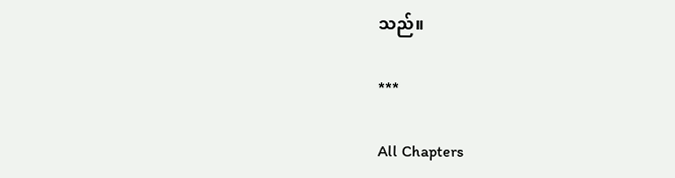သည်။

***

All Chapters